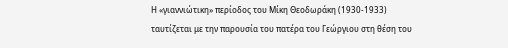Η «γιαννιώτικη» περίοδος του Μίκη Θεοδωράκη (1930-1933) ταυτίζεται με την παρουσία του πατέρα του Γεώργιου στη θέση του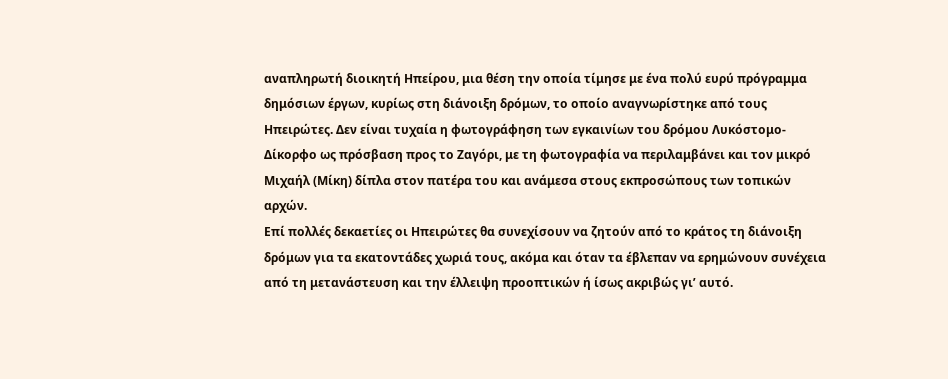αναπληρωτή διοικητή Ηπείρου, μια θέση την οποία τίμησε με ένα πολύ ευρύ πρόγραμμα δημόσιων έργων, κυρίως στη διάνοιξη δρόμων, το οποίο αναγνωρίστηκε από τους Ηπειρώτες. Δεν είναι τυχαία η φωτογράφηση των εγκαινίων του δρόμου Λυκόστομο-Δίκορφο ως πρόσβαση προς το Ζαγόρι, με τη φωτογραφία να περιλαμβάνει και τον μικρό Μιχαήλ (Μίκη) δίπλα στον πατέρα του και ανάμεσα στους εκπροσώπους των τοπικών αρχών.
Επί πολλές δεκαετίες οι Ηπειρώτες θα συνεχίσουν να ζητούν από το κράτος τη διάνοιξη δρόμων για τα εκατοντάδες χωριά τους, ακόμα και όταν τα έβλεπαν να ερημώνουν συνέχεια από τη μετανάστευση και την έλλειψη προοπτικών ή ίσως ακριβώς γι’ αυτό.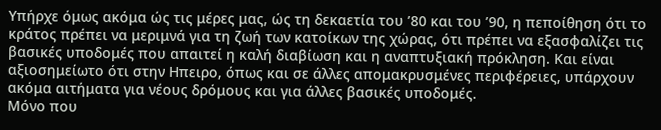Υπήρχε όμως ακόμα ώς τις μέρες μας, ώς τη δεκαετία του ’80 και του ’90, η πεποίθηση ότι το κράτος πρέπει να μεριμνά για τη ζωή των κατοίκων της χώρας, ότι πρέπει να εξασφαλίζει τις βασικές υποδομές που απαιτεί η καλή διαβίωση και η αναπτυξιακή πρόκληση. Και είναι αξιοσημείωτο ότι στην Ηπειρο, όπως και σε άλλες απομακρυσμένες περιφέρειες, υπάρχουν ακόμα αιτήματα για νέους δρόμους και για άλλες βασικές υποδομές.
Μόνο που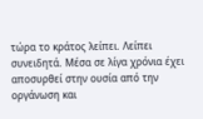τώρα το κράτος λείπει. Λείπει συνειδητά. Μέσα σε λίγα χρόνια έχει αποσυρθεί στην ουσία από την οργάνωση και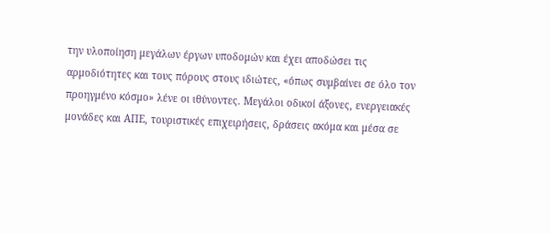την υλοποίηση μεγάλων έργων υποδομών και έχει αποδώσει τις αρμοδιότητες και τους πόρους στους ιδιώτες, «όπως συμβαίνει σε όλο τον προηγμένο κόσμο» λένε οι ιθύνοντες. Μεγάλοι οδικοί άξονες, ενεργειακές μονάδες και ΑΠΕ, τουριστικές επιχειρήσεις, δράσεις ακόμα και μέσα σε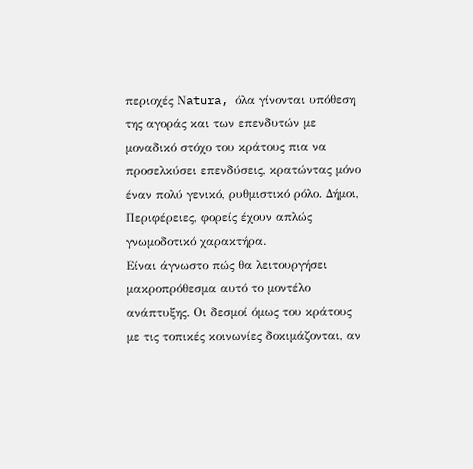περιοχές Νatura, όλα γίνονται υπόθεση της αγοράς και των επενδυτών με μοναδικό στόχο του κράτους πια να προσελκύσει επενδύσεις, κρατώντας μόνο έναν πολύ γενικό, ρυθμιστικό ρόλο. Δήμοι, Περιφέρειες, φορείς έχουν απλώς γνωμοδοτικό χαρακτήρα.
Είναι άγνωστο πώς θα λειτουργήσει μακροπρόθεσμα αυτό το μοντέλο ανάπτυξης. Οι δεσμοί όμως του κράτους με τις τοπικές κοινωνίες δοκιμάζονται, αν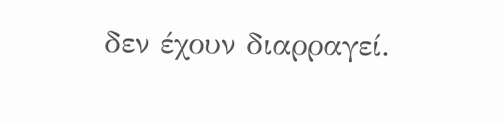δεν έχουν διαρραγεί.